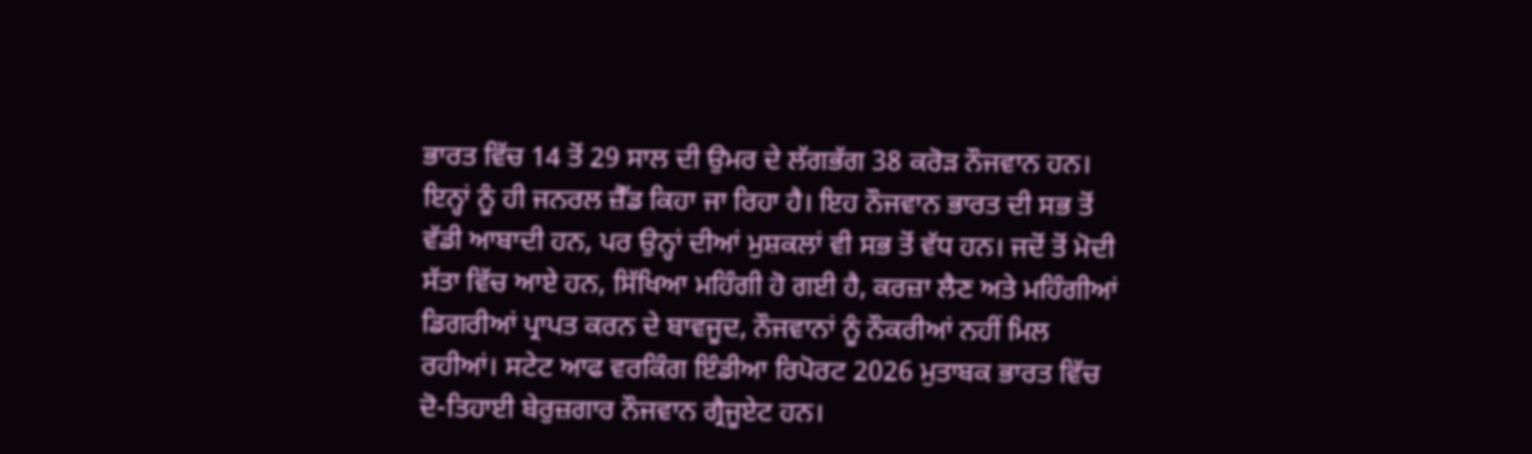ਭਾਰਤ ਵਿੱਚ 14 ਤੋਂ 29 ਸਾਲ ਦੀ ਉਮਰ ਦੇ ਲੱਗਭੱਗ 38 ਕਰੋੜ ਨੌਜਵਾਨ ਹਨ। ਇਨ੍ਹਾਂ ਨੂੰ ਹੀ ਜਨਰਲ ਜ਼ੈੱਡ ਕਿਹਾ ਜਾ ਰਿਹਾ ਹੈ। ਇਹ ਨੌਜਵਾਨ ਭਾਰਤ ਦੀ ਸਭ ਤੋਂ ਵੱਡੀ ਆਬਾਦੀ ਹਨ, ਪਰ ਉਨ੍ਹਾਂ ਦੀਆਂ ਮੁਸ਼ਕਲਾਂ ਵੀ ਸਭ ਤੋਂ ਵੱਧ ਹਨ। ਜਦੋਂ ਤੋਂ ਮੋਦੀ ਸੱਤਾ ਵਿੱਚ ਆਏ ਹਨ, ਸਿੱਖਿਆ ਮਹਿੰਗੀ ਹੋ ਗਈ ਹੈ, ਕਰਜ਼ਾ ਲੈਣ ਅਤੇ ਮਹਿੰਗੀਆਂ ਡਿਗਰੀਆਂ ਪ੍ਰਾਪਤ ਕਰਨ ਦੇ ਬਾਵਜੂਦ, ਨੌਜਵਾਨਾਂ ਨੂੰ ਨੌਕਰੀਆਂ ਨਹੀਂ ਮਿਲ ਰਹੀਆਂ। ਸਟੇਟ ਆਫ ਵਰਕਿੰਗ ਇੰਡੀਆ ਰਿਪੋਰਟ 2026 ਮੁਤਾਬਕ ਭਾਰਤ ਵਿੱਚ ਦੋ-ਤਿਹਾਈ ਬੇਰੁਜ਼ਗਾਰ ਨੌਜਵਾਨ ਗ੍ਰੈਜੂਏਟ ਹਨ।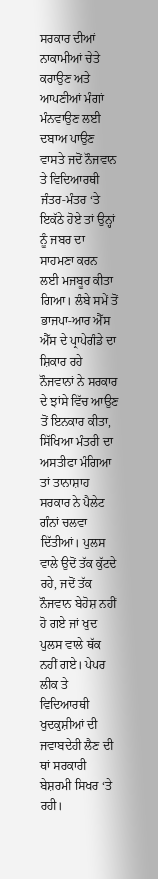ਸਰਕਾਰ ਦੀਆਂ ਨਾਕਾਮੀਆਂ ਚੇਤੇ ਕਰਾਉਣ ਅਤੇ ਆਪਣੀਆਂ ਮੰਗਾਂ ਮੰਨਵਾਉਣ ਲਈ ਦਬਾਅ ਪਾਉਣ ਵਾਸਤੇ ਜਦੋਂ ਨੌਜਵਾਨ ਤੇ ਵਿਦਿਆਰਥੀ ਜੰਤਰ-ਮੰਤਰ ‘ਤੇ ਇਕੱਠੇ ਹੋਏ ਤਾਂ ਉਨ੍ਹਾਂ ਨੂੰ ਜਬਰ ਦਾ ਸਾਹਮਣਾ ਕਰਨ ਲਈ ਮਜਬੂਰ ਕੀਤਾ ਗਿਆ। ਲੰਬੇ ਸਮੇਂ ਤੋਂ ਭਾਜਪਾ-ਆਰ ਐੱਸ ਐੱਸ ਦੇ ਪ੍ਰਾਪੇਗੰਡੇ ਦਾ ਸ਼ਿਕਾਰ ਰਹੇ ਨੌਜਵਾਨਾਂ ਨੇ ਸਰਕਾਰ ਦੇ ਝਾਂਸੇ ਵਿੱਚ ਆਉਣ ਤੋਂ ਇਨਕਾਰ ਕੀਤਾ, ਸਿੱਖਿਆ ਮੰਤਰੀ ਦਾ ਅਸਤੀਫਾ ਮੰਗਿਆ ਤਾਂ ਤਾਨਾਸ਼ਾਹ ਸਰਕਾਰ ਨੇ ਪੈਲੇਟ ਗੰਨਾਂ ਚਲਵਾ ਦਿੱਤੀਆਂ। ਪੁਲਸ ਵਾਲੇ ਉਦੋਂ ਤੱਕ ਕੁੱਟਦੇ ਰਹੇ, ਜਦੋਂ ਤੱਕ ਨੌਜਵਾਨ ਬੇਹੋਸ਼ ਨਹੀਂ ਹੋ ਗਏ ਜਾਂ ਖੁਦ ਪੁਲਸ ਵਾਲੇ ਥੱਕ ਨਹੀਂ ਗਏ। ਪੇਪਰ ਲੀਕ ਤੇ ਵਿਦਿਆਰਥੀ ਖੁਦਕੁਸ਼ੀਆਂ ਦੀ ਜਵਾਬਦੇਹੀ ਲੈਣ ਦੀ ਥਾਂ ਸਰਕਾਰੀ ਬੇਸ਼ਰਮੀ ਸਿਖਰ ‘ਤੇ ਰਹੀ।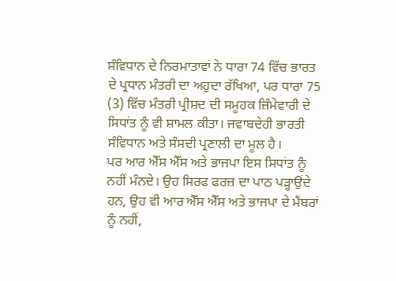ਸੰਵਿਧਾਨ ਦੇ ਨਿਰਮਾਤਾਵਾਂ ਨੇ ਧਾਰਾ 74 ਵਿੱਚ ਭਾਰਤ ਦੇ ਪ੍ਰਧਾਨ ਮੰਤਰੀ ਦਾ ਅਹੁਦਾ ਰੱਖਿਆ, ਪਰ ਧਾਰਾ 75 (3) ਵਿੱਚ ਮੰਤਰੀ ਪ੍ਰੀਸ਼ਦ ਦੀ ਸਮੂਹਕ ਜ਼ਿੰਮੇਵਾਰੀ ਦੇ ਸਿਧਾਂਤ ਨੂੰ ਵੀ ਸ਼ਾਮਲ ਕੀਤਾ। ਜਵਾਬਦੇਹੀ ਭਾਰਤੀ ਸੰਵਿਧਾਨ ਅਤੇ ਸੰਸਦੀ ਪ੍ਰਣਾਲੀ ਦਾ ਮੂਲ ਹੈ।
ਪਰ ਆਰ ਐੱਸ ਐੱਸ ਅਤੇ ਭਾਜਪਾ ਇਸ ਸਿਧਾਂਤ ਨੂੰ ਨਹੀਂ ਮੰਨਦੇ। ਉਹ ਸਿਰਫ ਫਰਜ਼ ਦਾ ਪਾਠ ਪੜ੍ਹਾਉਂਦੇ ਹਨ, ਉਹ ਵੀ ਆਰ ਐੱਸ ਐੱਸ ਅਤੇ ਭਾਜਪਾ ਦੇ ਮੈਂਬਰਾਂ ਨੂੰ ਨਹੀਂ,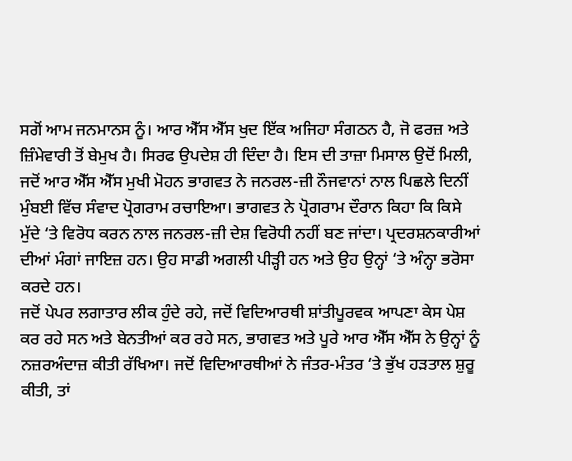ਸਗੋਂ ਆਮ ਜਨਮਾਨਸ ਨੂੰ। ਆਰ ਐੱਸ ਐੱਸ ਖੁਦ ਇੱਕ ਅਜਿਹਾ ਸੰਗਠਨ ਹੈ, ਜੋ ਫਰਜ਼ ਅਤੇ ਜ਼ਿੰਮੇਵਾਰੀ ਤੋਂ ਬੇਮੁਖ ਹੈ। ਸਿਰਫ ਉਪਦੇਸ਼ ਹੀ ਦਿੰਦਾ ਹੈ। ਇਸ ਦੀ ਤਾਜ਼ਾ ਮਿਸਾਲ ਉਦੋਂ ਮਿਲੀ, ਜਦੋਂ ਆਰ ਐੱਸ ਐੱਸ ਮੁਖੀ ਮੋਹਨ ਭਾਗਵਤ ਨੇ ਜਨਰਲ-ਜ਼ੀ ਨੌਜਵਾਨਾਂ ਨਾਲ ਪਿਛਲੇ ਦਿਨੀਂ ਮੁੰਬਈ ਵਿੱਚ ਸੰਵਾਦ ਪ੍ਰੋਗਰਾਮ ਰਚਾਇਆ। ਭਾਗਵਤ ਨੇ ਪ੍ਰੋਗਰਾਮ ਦੌਰਾਨ ਕਿਹਾ ਕਿ ਕਿਸੇ ਮੁੱਦੇ ‘ਤੇ ਵਿਰੋਧ ਕਰਨ ਨਾਲ ਜਨਰਲ-ਜ਼ੀ ਦੇਸ਼ ਵਿਰੋਧੀ ਨਹੀਂ ਬਣ ਜਾਂਦਾ। ਪ੍ਰਦਰਸ਼ਨਕਾਰੀਆਂ ਦੀਆਂ ਮੰਗਾਂ ਜਾਇਜ਼ ਹਨ। ਉਹ ਸਾਡੀ ਅਗਲੀ ਪੀੜ੍ਹੀ ਹਨ ਅਤੇ ਉਹ ਉਨ੍ਹਾਂ ‘ਤੇ ਅੰਨ੍ਹਾ ਭਰੋਸਾ ਕਰਦੇ ਹਨ।
ਜਦੋਂ ਪੇਪਰ ਲਗਾਤਾਰ ਲੀਕ ਹੁੰਦੇ ਰਹੇ, ਜਦੋਂ ਵਿਦਿਆਰਥੀ ਸ਼ਾਂਤੀਪੂਰਵਕ ਆਪਣਾ ਕੇਸ ਪੇਸ਼ ਕਰ ਰਹੇ ਸਨ ਅਤੇ ਬੇਨਤੀਆਂ ਕਰ ਰਹੇ ਸਨ, ਭਾਗਵਤ ਅਤੇ ਪੂਰੇ ਆਰ ਐੱਸ ਐੱਸ ਨੇ ਉਨ੍ਹਾਂ ਨੂੰ ਨਜ਼ਰਅੰਦਾਜ਼ ਕੀਤੀ ਰੱਖਿਆ। ਜਦੋਂ ਵਿਦਿਆਰਥੀਆਂ ਨੇ ਜੰਤਰ-ਮੰਤਰ ‘ਤੇ ਭੁੱਖ ਹੜਤਾਲ ਸ਼ੁਰੂ ਕੀਤੀ, ਤਾਂ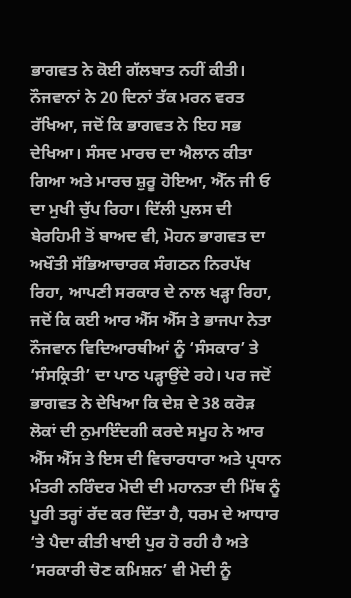ਭਾਗਵਤ ਨੇ ਕੋਈ ਗੱਲਬਾਤ ਨਹੀਂ ਕੀਤੀ। ਨੌਜਵਾਨਾਂ ਨੇ 20 ਦਿਨਾਂ ਤੱਕ ਮਰਨ ਵਰਤ ਰੱਖਿਆ, ਜਦੋਂ ਕਿ ਭਾਗਵਤ ਨੇ ਇਹ ਸਭ ਦੇਖਿਆ। ਸੰਸਦ ਮਾਰਚ ਦਾ ਐਲਾਨ ਕੀਤਾ ਗਿਆ ਅਤੇ ਮਾਰਚ ਸ਼ੁਰੂ ਹੋਇਆ, ਐੱਨ ਜੀ ਓ ਦਾ ਮੁਖੀ ਚੁੱਪ ਰਿਹਾ। ਦਿੱਲੀ ਪੁਲਸ ਦੀ ਬੇਰਹਿਮੀ ਤੋਂ ਬਾਅਦ ਵੀ, ਮੋਹਨ ਭਾਗਵਤ ਦਾ ਅਖੌਤੀ ਸੱਭਿਆਚਾਰਕ ਸੰਗਠਨ ਨਿਰਪੱਖ ਰਿਹਾ, ਆਪਣੀ ਸਰਕਾਰ ਦੇ ਨਾਲ ਖੜ੍ਹਾ ਰਿਹਾ, ਜਦੋਂ ਕਿ ਕਈ ਆਰ ਐੱਸ ਐੱਸ ਤੇ ਭਾਜਪਾ ਨੇਤਾ ਨੌਜਵਾਨ ਵਿਦਿਆਰਥੀਆਂ ਨੂੰ ‘ਸੰਸਕਾਰ’ ਤੇ ‘ਸੰਸਕ੍ਰਿਤੀ’ ਦਾ ਪਾਠ ਪੜ੍ਹਾਉਂਦੇ ਰਹੇ। ਪਰ ਜਦੋਂ ਭਾਗਵਤ ਨੇ ਦੇਖਿਆ ਕਿ ਦੇਸ਼ ਦੇ 38 ਕਰੋੜ ਲੋਕਾਂ ਦੀ ਨੁਮਾਇੰਦਗੀ ਕਰਦੇ ਸਮੂਹ ਨੇ ਆਰ ਐੱਸ ਐੱਸ ਤੇ ਇਸ ਦੀ ਵਿਚਾਰਧਾਰਾ ਅਤੇ ਪ੍ਰਧਾਨ ਮੰਤਰੀ ਨਰਿੰਦਰ ਮੋਦੀ ਦੀ ਮਹਾਨਤਾ ਦੀ ਮਿੱਥ ਨੂੰ ਪੂਰੀ ਤਰ੍ਹਾਂ ਰੱਦ ਕਰ ਦਿੱਤਾ ਹੈ, ਧਰਮ ਦੇ ਆਧਾਰ ‘ਤੇ ਪੈਦਾ ਕੀਤੀ ਖਾਈ ਪੁਰ ਹੋ ਰਹੀ ਹੈ ਅਤੇ ‘ਸਰਕਾਰੀ ਚੋਣ ਕਮਿਸ਼ਨ’ ਵੀ ਮੋਦੀ ਨੂੰ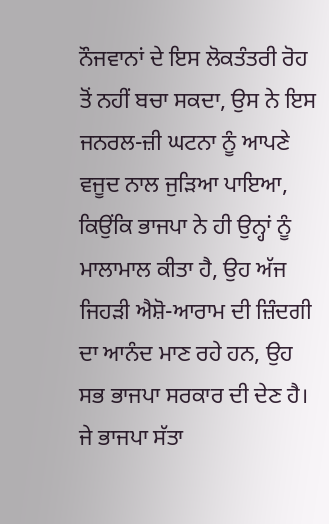ਨੌਜਵਾਨਾਂ ਦੇ ਇਸ ਲੋਕਤੰਤਰੀ ਰੋਹ ਤੋਂ ਨਹੀਂ ਬਚਾ ਸਕਦਾ, ਉਸ ਨੇ ਇਸ ਜਨਰਲ-ਜ਼ੀ ਘਟਨਾ ਨੂੰ ਆਪਣੇ ਵਜੂਦ ਨਾਲ ਜੁੜਿਆ ਪਾਇਆ, ਕਿਉਂਕਿ ਭਾਜਪਾ ਨੇ ਹੀ ਉਨ੍ਹਾਂ ਨੂੰ ਮਾਲਾਮਾਲ ਕੀਤਾ ਹੈ, ਉਹ ਅੱਜ ਜਿਹੜੀ ਐਸ਼ੋ-ਆਰਾਮ ਦੀ ਜ਼ਿੰਦਗੀ ਦਾ ਆਨੰਦ ਮਾਣ ਰਹੇ ਹਨ, ਉਹ ਸਭ ਭਾਜਪਾ ਸਰਕਾਰ ਦੀ ਦੇਣ ਹੈ। ਜੇ ਭਾਜਪਾ ਸੱਤਾ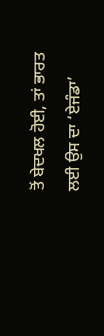ਤੋਂ ਬੇਦਖਲ ਹੋਈ, ਤਾਂ ਭਾਰਤ ਲਈ ਉਸ ਦਾ ‘ਏਜੰਡਾ’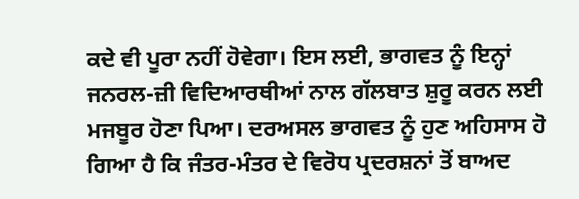ਕਦੇ ਵੀ ਪੂਰਾ ਨਹੀਂ ਹੋਵੇਗਾ। ਇਸ ਲਈ, ਭਾਗਵਤ ਨੂੰ ਇਨ੍ਹਾਂ ਜਨਰਲ-ਜ਼ੀ ਵਿਦਿਆਰਥੀਆਂ ਨਾਲ ਗੱਲਬਾਤ ਸ਼ੁਰੂ ਕਰਨ ਲਈ ਮਜਬੂਰ ਹੋਣਾ ਪਿਆ। ਦਰਅਸਲ ਭਾਗਵਤ ਨੂੰ ਹੁਣ ਅਹਿਸਾਸ ਹੋ ਗਿਆ ਹੈ ਕਿ ਜੰਤਰ-ਮੰਤਰ ਦੇ ਵਿਰੋਧ ਪ੍ਰਦਰਸ਼ਨਾਂ ਤੋਂ ਬਾਅਦ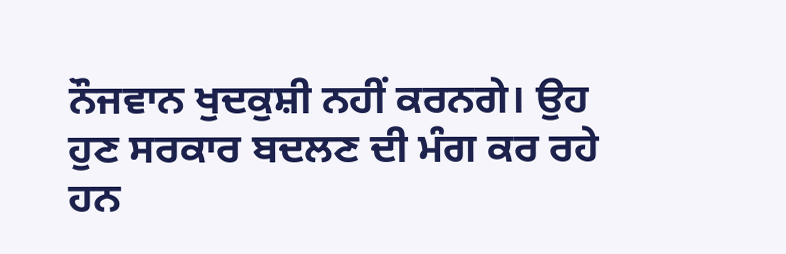ਨੌਜਵਾਨ ਖੁਦਕੁਸ਼ੀ ਨਹੀਂ ਕਰਨਗੇ। ਉਹ ਹੁਣ ਸਰਕਾਰ ਬਦਲਣ ਦੀ ਮੰਗ ਕਰ ਰਹੇ ਹਨ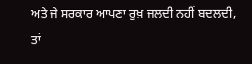ਅਤੇ ਜੇ ਸਰਕਾਰ ਆਪਣਾ ਰੁਖ਼ ਜਲਦੀ ਨਹੀਂ ਬਦਲਦੀ, ਤਾਂ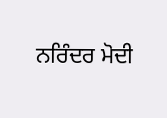ਨਰਿੰਦਰ ਮੋਦੀ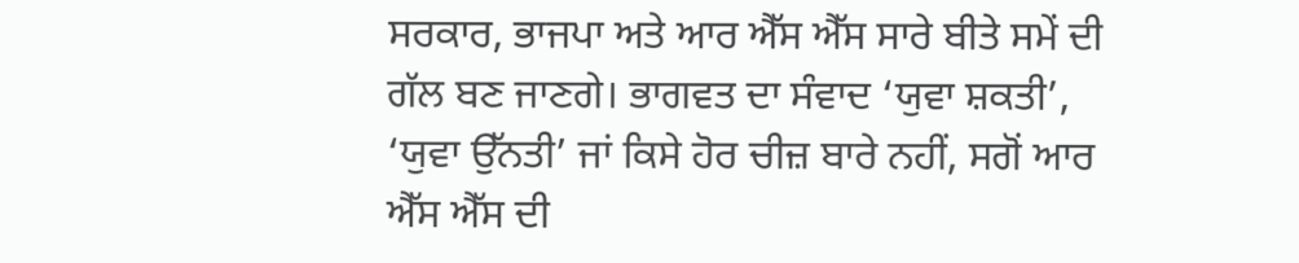ਸਰਕਾਰ, ਭਾਜਪਾ ਅਤੇ ਆਰ ਐੱਸ ਐੱਸ ਸਾਰੇ ਬੀਤੇ ਸਮੇਂ ਦੀ ਗੱਲ ਬਣ ਜਾਣਗੇ। ਭਾਗਵਤ ਦਾ ਸੰਵਾਦ ‘ਯੁਵਾ ਸ਼ਕਤੀ’, ‘ਯੁਵਾ ਉੱਨਤੀ’ ਜਾਂ ਕਿਸੇ ਹੋਰ ਚੀਜ਼ ਬਾਰੇ ਨਹੀਂ, ਸਗੋਂ ਆਰ ਐੱਸ ਐੱਸ ਦੀ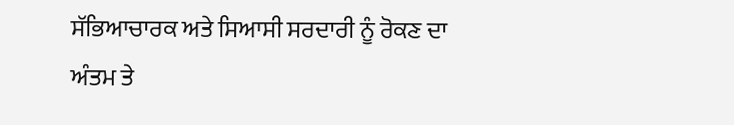ਸੱਭਿਆਚਾਰਕ ਅਤੇ ਸਿਆਸੀ ਸਰਦਾਰੀ ਨੂੰ ਰੋਕਣ ਦਾ ਅੰਤਮ ਤੇ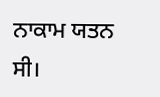ਨਾਕਾਮ ਯਤਨ ਸੀ।